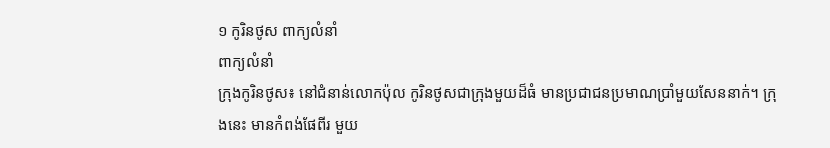១ កូរិនថូស ពាក្យលំនាំ
ពាក្យលំនាំ
ក្រុងកូរិនថូស៖ នៅជំនាន់លោកប៉ុល កូរិនថូសជាក្រុងមួយដ៏ធំ មានប្រជាជនប្រមាណប្រាំមួយសែននាក់។ ក្រុងនេះ មានកំពង់ផែពីរ មួយ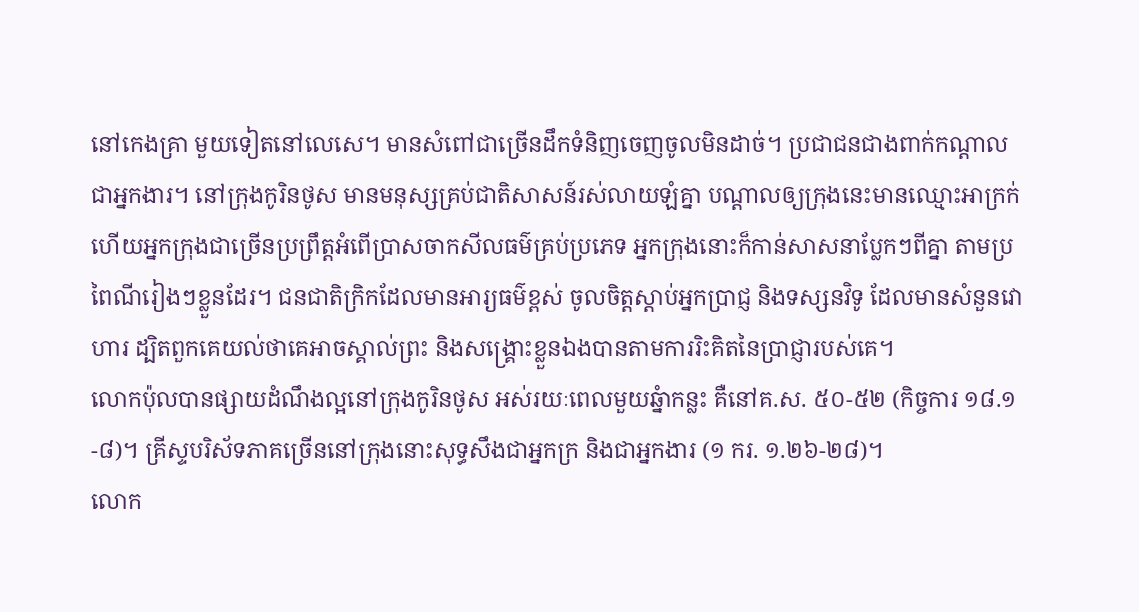នៅកេងគ្រា មួយទៀតនៅលេសេ។ មានសំពៅជាច្រើនដឹកទំនិញចេញចូលមិនដាច់។ ប្រជាជនជាងពាក់កណ្ដាលជាអ្នកងារ។ នៅក្រុងកូរិនថូស មានមនុស្សគ្រប់ជាតិសាសន៍រស់លាយឡំគ្នា បណ្ដាលឲ្យក្រុងនេះមានឈ្មោះអាក្រក់ ហើយអ្នកក្រុងជាច្រើនប្រព្រឹត្ដអំពើប្រាសចាកសីលធម៌គ្រប់ប្រភេទ អ្នកក្រុងនោះក៏កាន់សាសនាប្លែកៗពីគ្នា តាមប្រពៃណីរៀងៗខ្លួនដែរ។ ជនជាតិក្រិកដែលមានអារ្យធម៌ខ្ពស់ ចូលចិត្ដស្ដាប់អ្នកប្រាជ្ញ និងទស្សនវិទូ ដែលមានសំនួនវោហារ ដ្បិតពួកគេយល់ថាគេអាចស្គាល់ព្រះ និងសង្គ្រោះខ្លួនឯងបានតាមការរិះគិតនៃប្រាជ្ញារបស់គេ។
លោកប៉ុលបានផ្សាយដំណឹងល្អនៅក្រុងកូរិនថូស អស់រយៈពេលមួយឆ្នំាកន្លះ គឺនៅគ.ស. ៥០-៥២ (កិច្ចការ ១៨.១-៨)។ គ្រីស្ទបរិស័ទភាគច្រើននៅក្រុងនោះសុទ្ធសឹងជាអ្នកក្រ និងជាអ្នកងារ (១ ករ. ១.២៦-២៨)។
លោក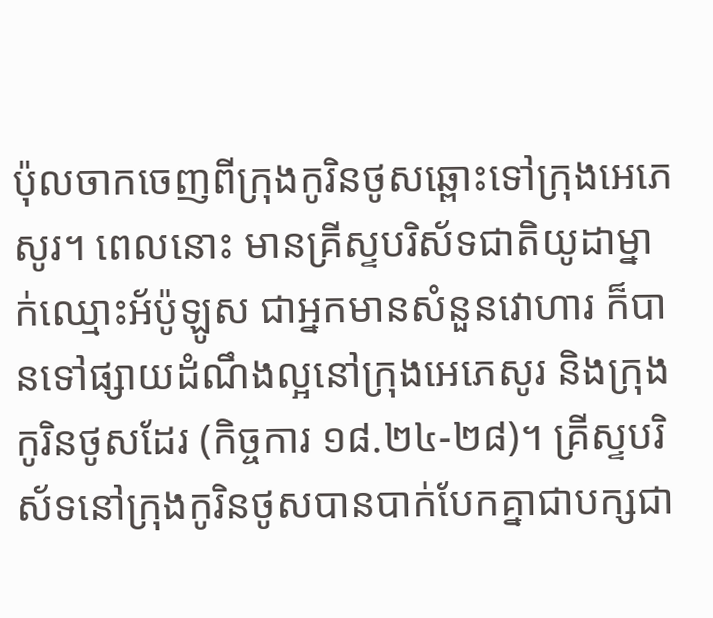ប៉ុលចាកចេញពីក្រុងកូរិនថូសឆ្ពោះទៅក្រុងអេភេសូរ។ ពេលនោះ មានគ្រីស្ទបរិស័ទជាតិយូដាម្នាក់ឈ្មោះអ័ប៉ូឡូស ជាអ្នកមានសំនួនវោហារ ក៏បានទៅផ្សាយដំណឹងល្អនៅក្រុងអេភេសូរ និងក្រុងកូរិនថូសដែរ (កិច្ចការ ១៨.២៤-២៨)។ គ្រីស្ទបរិស័ទនៅក្រុងកូរិនថូសបានបាក់បែកគ្នាជាបក្សជា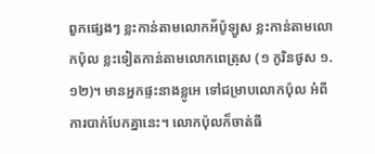ពួកផ្សេងៗ ខ្លះកាន់តាមលោកអ័ប៉ូឡូស ខ្លះកាន់តាមលោកប៉ុល ខ្លះទៀតកាន់តាមលោកពេត្រុស (១ កូរិនថូស ១.១២)។ មានអ្នកផ្ទះនាងខ្លូអេ ទៅជម្រាបលោកប៉ុល អំពីការបាក់បែកគ្នានេះ។ លោកប៉ុលក៏ចាត់ធី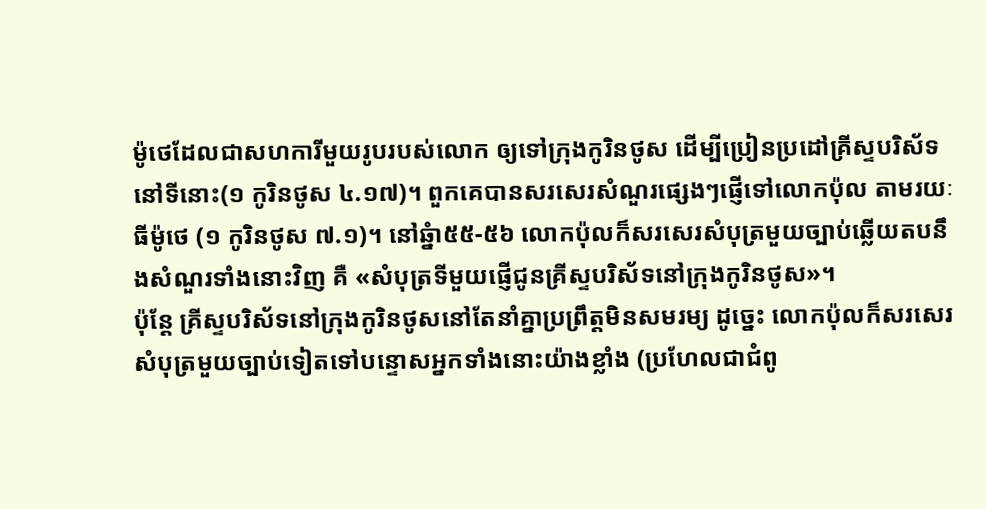ម៉ូថេដែលជាសហការីមួយរូបរបស់លោក ឲ្យទៅក្រុងកូរិនថូស ដើម្បីប្រៀនប្រដៅគ្រីស្ទបរិស័ទនៅទីនោះ(១ កូរិនថូស ៤.១៧)។ ពួកគេបានសរសេរសំណួរផ្សេងៗផ្ញើទៅលោកប៉ុល តាមរយៈធីម៉ូថេ (១ កូរិនថូស ៧.១)។ នៅឆ្នំា៥៥-៥៦ លោកប៉ុលក៏សរសេរសំបុត្រមួយច្បាប់ឆ្លើយតបនឹងសំណួរទាំងនោះវិញ គឺ «សំបុត្រទីមួយផ្ញើជូនគ្រីស្ទបរិស័ទនៅក្រុងកូរិនថូស»។
ប៉ុន្ដែ គ្រីស្ទបរិស័ទនៅក្រុងកូរិនថូសនៅតែនាំគ្នាប្រព្រឹត្ដមិនសមរម្យ ដូច្នេះ លោកប៉ុលក៏សរសេរសំបុត្រមួយច្បាប់ទៀតទៅបន្ទោសអ្នកទាំងនោះយ៉ាងខ្លាំង (ប្រហែលជាជំពូ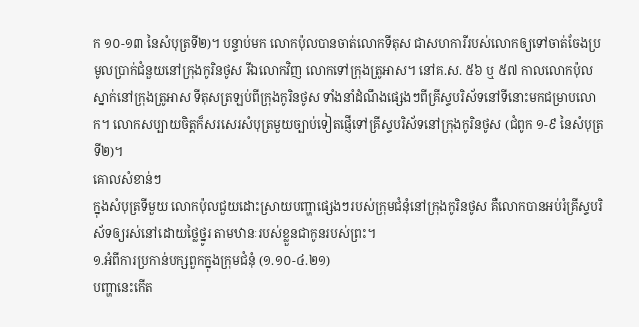ក ១០-១៣ នៃសំបុត្រទី២)។ បន្ទាប់មក លោកប៉ុលបានចាត់លោកទីតុស ជាសហការីរបស់លោកឲ្យទៅចាត់ចែងប្រមូលប្រាក់ជំនួយនៅក្រុងកូរិនថូស រីឯលោកវិញ លោកទៅក្រុងត្រូអាស។ នៅគ.ស. ៥៦ ឬ ៥៧ កាលលោកប៉ុលស្នាក់នៅក្រុងត្រូអាស ទីតុសត្រឡប់ពីក្រុងកូរិនថូស ទាំងនាំដំណឹងផ្សេងៗពីគ្រីស្ទបរិស័ទនៅទីនោះមកជម្រាបលោក។ លោកសប្បាយចិត្ដក៏សរសេរសំបុត្រមួយច្បាប់ទៀតផ្ញើទៅគ្រីស្ទបរិស័ទនៅក្រុងកូរិនថូស (ជំពូក ១-៩ នៃសំបុត្រទី២)។
គោលសំខាន់ៗ
ក្នុងសំបុត្រទីមួយ លោកប៉ុលជួយដោះស្រាយបញ្ហាផ្សេងៗរបស់ក្រុមជំនុំនៅក្រុងកូរិនថូស គឺលោកបានអប់រំគ្រីស្ទបរិស័ទឲ្យរស់នៅដោយថ្លៃថ្នូរ តាមឋានៈរបស់ខ្លួនជាកូនរបស់ព្រះ។
១.អំពីការប្រកាន់បក្សពួកក្នុងក្រុមជំនុំ (១.១០-៤.២១)
បញ្ហានេះកើត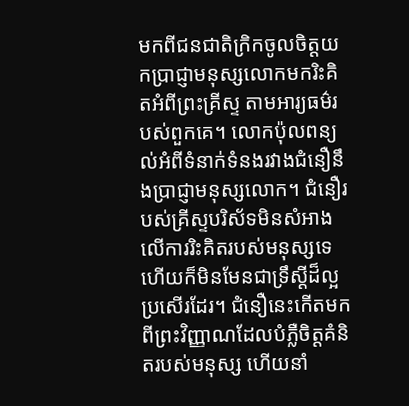មកពីជនជាតិក្រិកចូលចិត្ដយកប្រាជ្ញាមនុស្សលោកមករិះគិតអំពីព្រះគ្រីស្ទ តាមអារ្យធម៌របស់ពួកគេ។ លោកប៉ុលពន្យល់អំពីទំនាក់ទំនងរវាងជំនឿនឹងប្រាជ្ញាមនុស្សលោក។ ជំនឿរបស់គ្រីស្ទបរិស័ទមិនសំអាងលើការរិះគិតរបស់មនុស្សទេ ហើយក៏មិនមែនជាទ្រឹស្ដីដ៏ល្អប្រសើរដែរ។ ជំនឿនេះកើតមកពីព្រះវិញ្ញាណដែលបំភ្លឺចិត្ដគំនិតរបស់មនុស្ស ហើយនាំ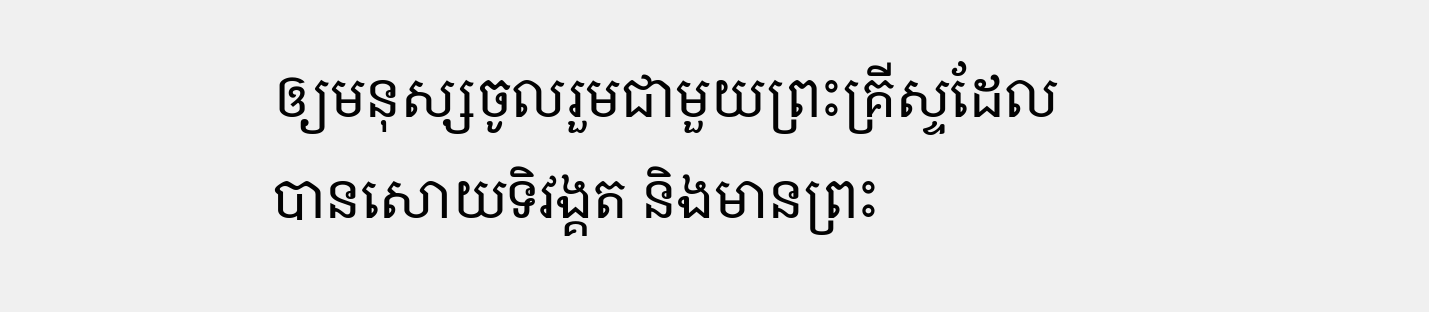ឲ្យមនុស្សចូលរួមជាមួយព្រះគ្រីស្ទដែលបានសោយទិវង្គត និងមានព្រះ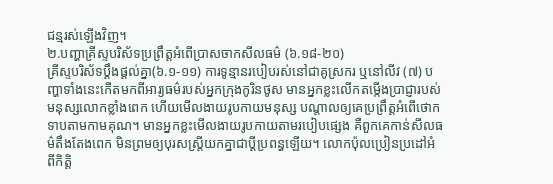ជន្មរស់ឡើងវិញ។
២.បញ្ហាគ្រីស្ទបរិស័ទប្រព្រឹត្ដអំពើប្រាសចាកសីលធម៌ (៦.១៨-២០)
គ្រីស្ទបរិស័ទប្ដឹងផ្ដល់គ្នា(៦.១-១១) ការទូន្មានរបៀបរស់នៅជាគូស្រករ ឬនៅលីវ (៧) បញ្ហាទាំងនេះកើតមកពីអារ្យធម៌របស់អ្នកក្រុងកូរិនថូស មានអ្នកខ្លះលើកតម្កើងប្រាជ្ញារបស់មនុស្សលោកខ្លាំងពេក ហើយមើលងាយរូបកាយមនុស្ស បណ្ដាលឲ្យគេប្រព្រឹត្ដអំពើថោកទាបតាមកាមគុណ។ មានអ្នកខ្លះមើលងាយរូបកាយតាមរបៀបផ្សេង គឺពួកគេកាន់សីលធម៌តឹងតែងពេក មិនព្រមឲ្យបុរសស្ដ្រីយកគ្នាជាប្ដីប្រពន្ធឡើយ។ លោកប៉ុលប្រៀនប្រដៅអំពីកិត្ដិ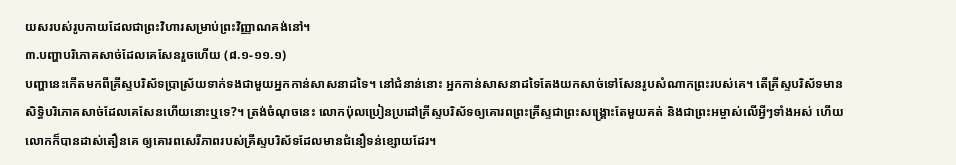យសរបស់រូបកាយដែលជាព្រះវិហារសម្រាប់ព្រះវិញ្ញាណគង់នៅ។
៣.បញ្ហាបរិភោគសាច់ដែលគេសែនរួចហើយ (៨.១-១១.១)
បញ្ហានេះកើតមកពីគ្រីស្ទបរិស័ទប្រាស្រ័យទាក់ទងជាមួយអ្នកកាន់សាសនាដទៃ។ នៅជំនាន់នោះ អ្នកកាន់សាសនាដទៃតែងយកសាច់ទៅសែនរូបសំណាកព្រះរបស់គេ។ តើគ្រីស្ទបរិស័ទមានសិទ្ធិបរិភោគសាច់ដែលគេសែនហើយនោះឬទេ?។ ត្រង់ចំណុចនេះ លោកប៉ុលប្រៀនប្រដៅគ្រីស្ទបរិស័ទឲ្យគោរពព្រះគ្រីស្ទជាព្រះសង្គ្រោះតែមួយគត់ និងជាព្រះអម្ចាស់លើអ្វីៗទាំងអស់ ហើយលោកក៏បានដាស់តឿនគេ ឲ្យគោរពសេរីភាពរបស់គ្រីស្ទបរិស័ទដែលមានជំនឿទន់ខ្សោយដែរ។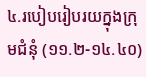៤.របៀបរៀបរយក្នុងក្រុមជំនុំ (១១.២-១៤.៤០)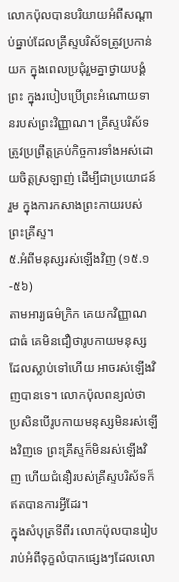លោកប៉ុលបានបរិយាយអំពីសណ្ដាប់ធ្នាប់ដែលគ្រីស្ទបរិស័ទត្រូវប្រកាន់យក ក្នុងពេលប្រជុំរួមគ្នាថ្វាយបង្គំព្រះ ក្នុងរបៀបប្រើព្រះអំណោយទានរបស់ព្រះវិញ្ញាណ។ គ្រីស្ទបរិស័ទត្រូវប្រព្រឹត្ដគ្រប់កិច្ចការទាំងអស់ដោយចិត្ដស្រឡាញ់ ដើម្បីជាប្រយោជន៍រួម ក្នុងការកសាងព្រះកាយរបស់ព្រះគ្រីស្ទ។
៥.អំពីមនុស្សរស់ឡើងវិញ (១៥.១-៥៦)
តាមអារ្យធម៌ក្រិក គេយកវិញ្ញាណជាធំ គេមិនជឿថារូបកាយមនុស្សដែលស្លាប់ទៅហើយ អាចរស់ឡើងវិញបានទេ។ លោកប៉ុលពន្យល់ថា ប្រសិនបើរូបកាយមនុស្សមិនរស់ឡើងវិញទេ ព្រះគ្រីស្ទក៏មិនរស់ឡើងវិញ ហើយជំនឿរបស់គ្រីស្ទបរិស័ទក៏ឥតបានការអ្វីដែរ។
ក្នុងសំបុត្រទីពីរ លោកប៉ុលបានរៀបរាប់អំពីទុក្ខលំបាកផ្សេងៗដែលលោ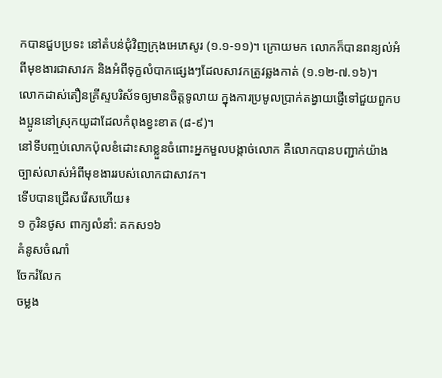កបានជួបប្រទះ នៅតំបន់ជុំវិញក្រុងអេភេសូរ (១.១-១១)។ ក្រោយមក លោកក៏បានពន្យល់អំពីមុខងារជាសាវក និងអំពីទុក្ខលំបាកផ្សេងៗដែលសាវកត្រូវឆ្លងកាត់ (១.១២-៧.១៦)។
លោកដាស់តឿនគ្រីស្ទបរិស័ទឲ្យមានចិត្ដទូលាយ ក្នុងការប្រមូលប្រាក់តង្វាយផ្ញើទៅជួយពួកបងប្អូននៅស្រុកយូដាដែលកំពុងខ្វះខាត (៨-៩)។
នៅទីបញ្ចប់លោកប៉ុលខំដោះសាខ្លួនចំពោះអ្នកមួលបង្កាច់លោក គឺលោកបានបញ្ជាក់យ៉ាងច្បាស់លាស់អំពីមុខងាររបស់លោកជាសាវក។
ទើបបានជ្រើសរើសហើយ៖
១ កូរិនថូស ពាក្យលំនាំ: គកស១៦
គំនូសចំណាំ
ចែករំលែក
ចម្លង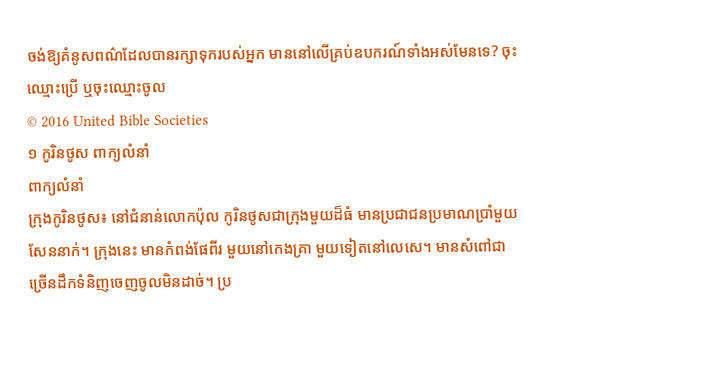ចង់ឱ្យគំនូសពណ៌ដែលបានរក្សាទុករបស់អ្នក មាននៅលើគ្រប់ឧបករណ៍ទាំងអស់មែនទេ? ចុះឈ្មោះប្រើ ឬចុះឈ្មោះចូល
© 2016 United Bible Societies
១ កូរិនថូស ពាក្យលំនាំ
ពាក្យលំនាំ
ក្រុងកូរិនថូស៖ នៅជំនាន់លោកប៉ុល កូរិនថូសជាក្រុងមួយដ៏ធំ មានប្រជាជនប្រមាណប្រាំមួយសែននាក់។ ក្រុងនេះ មានកំពង់ផែពីរ មួយនៅកេងគ្រា មួយទៀតនៅលេសេ។ មានសំពៅជាច្រើនដឹកទំនិញចេញចូលមិនដាច់។ ប្រ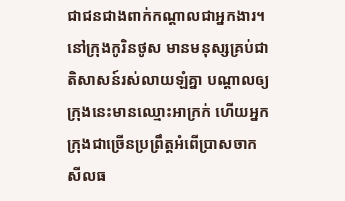ជាជនជាងពាក់កណ្ដាលជាអ្នកងារ។ នៅក្រុងកូរិនថូស មានមនុស្សគ្រប់ជាតិសាសន៍រស់លាយឡំគ្នា បណ្ដាលឲ្យក្រុងនេះមានឈ្មោះអាក្រក់ ហើយអ្នកក្រុងជាច្រើនប្រព្រឹត្ដអំពើប្រាសចាកសីលធ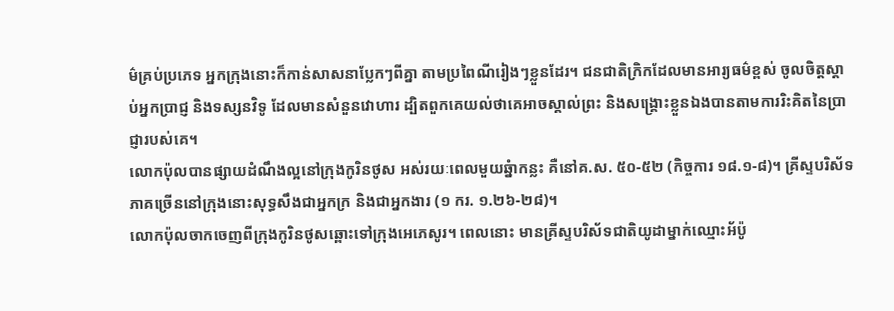ម៌គ្រប់ប្រភេទ អ្នកក្រុងនោះក៏កាន់សាសនាប្លែកៗពីគ្នា តាមប្រពៃណីរៀងៗខ្លួនដែរ។ ជនជាតិក្រិកដែលមានអារ្យធម៌ខ្ពស់ ចូលចិត្ដស្ដាប់អ្នកប្រាជ្ញ និងទស្សនវិទូ ដែលមានសំនួនវោហារ ដ្បិតពួកគេយល់ថាគេអាចស្គាល់ព្រះ និងសង្គ្រោះខ្លួនឯងបានតាមការរិះគិតនៃប្រាជ្ញារបស់គេ។
លោកប៉ុលបានផ្សាយដំណឹងល្អនៅក្រុងកូរិនថូស អស់រយៈពេលមួយឆ្នំាកន្លះ គឺនៅគ.ស. ៥០-៥២ (កិច្ចការ ១៨.១-៨)។ គ្រីស្ទបរិស័ទភាគច្រើននៅក្រុងនោះសុទ្ធសឹងជាអ្នកក្រ និងជាអ្នកងារ (១ ករ. ១.២៦-២៨)។
លោកប៉ុលចាកចេញពីក្រុងកូរិនថូសឆ្ពោះទៅក្រុងអេភេសូរ។ ពេលនោះ មានគ្រីស្ទបរិស័ទជាតិយូដាម្នាក់ឈ្មោះអ័ប៉ូ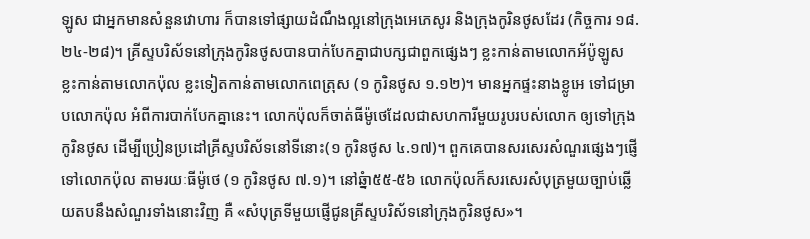ឡូស ជាអ្នកមានសំនួនវោហារ ក៏បានទៅផ្សាយដំណឹងល្អនៅក្រុងអេភេសូរ និងក្រុងកូរិនថូសដែរ (កិច្ចការ ១៨.២៤-២៨)។ គ្រីស្ទបរិស័ទនៅក្រុងកូរិនថូសបានបាក់បែកគ្នាជាបក្សជាពួកផ្សេងៗ ខ្លះកាន់តាមលោកអ័ប៉ូឡូស ខ្លះកាន់តាមលោកប៉ុល ខ្លះទៀតកាន់តាមលោកពេត្រុស (១ កូរិនថូស ១.១២)។ មានអ្នកផ្ទះនាងខ្លូអេ ទៅជម្រាបលោកប៉ុល អំពីការបាក់បែកគ្នានេះ។ លោកប៉ុលក៏ចាត់ធីម៉ូថេដែលជាសហការីមួយរូបរបស់លោក ឲ្យទៅក្រុងកូរិនថូស ដើម្បីប្រៀនប្រដៅគ្រីស្ទបរិស័ទនៅទីនោះ(១ កូរិនថូស ៤.១៧)។ ពួកគេបានសរសេរសំណួរផ្សេងៗផ្ញើទៅលោកប៉ុល តាមរយៈធីម៉ូថេ (១ កូរិនថូស ៧.១)។ នៅឆ្នំា៥៥-៥៦ លោកប៉ុលក៏សរសេរសំបុត្រមួយច្បាប់ឆ្លើយតបនឹងសំណួរទាំងនោះវិញ គឺ «សំបុត្រទីមួយផ្ញើជូនគ្រីស្ទបរិស័ទនៅក្រុងកូរិនថូស»។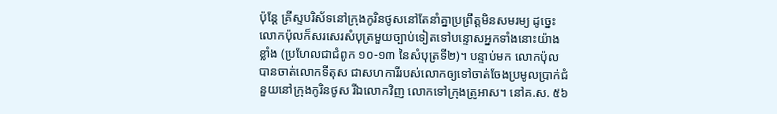ប៉ុន្ដែ គ្រីស្ទបរិស័ទនៅក្រុងកូរិនថូសនៅតែនាំគ្នាប្រព្រឹត្ដមិនសមរម្យ ដូច្នេះ លោកប៉ុលក៏សរសេរសំបុត្រមួយច្បាប់ទៀតទៅបន្ទោសអ្នកទាំងនោះយ៉ាងខ្លាំង (ប្រហែលជាជំពូក ១០-១៣ នៃសំបុត្រទី២)។ បន្ទាប់មក លោកប៉ុលបានចាត់លោកទីតុស ជាសហការីរបស់លោកឲ្យទៅចាត់ចែងប្រមូលប្រាក់ជំនួយនៅក្រុងកូរិនថូស រីឯលោកវិញ លោកទៅក្រុងត្រូអាស។ នៅគ.ស. ៥៦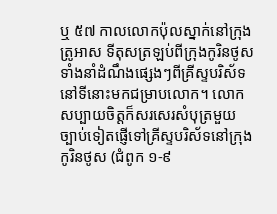ឬ ៥៧ កាលលោកប៉ុលស្នាក់នៅក្រុងត្រូអាស ទីតុសត្រឡប់ពីក្រុងកូរិនថូស ទាំងនាំដំណឹងផ្សេងៗពីគ្រីស្ទបរិស័ទនៅទីនោះមកជម្រាបលោក។ លោកសប្បាយចិត្ដក៏សរសេរសំបុត្រមួយច្បាប់ទៀតផ្ញើទៅគ្រីស្ទបរិស័ទនៅក្រុងកូរិនថូស (ជំពូក ១-៩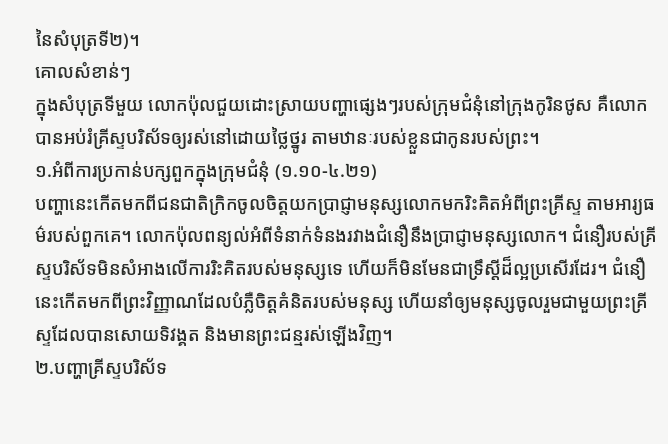នៃសំបុត្រទី២)។
គោលសំខាន់ៗ
ក្នុងសំបុត្រទីមួយ លោកប៉ុលជួយដោះស្រាយបញ្ហាផ្សេងៗរបស់ក្រុមជំនុំនៅក្រុងកូរិនថូស គឺលោកបានអប់រំគ្រីស្ទបរិស័ទឲ្យរស់នៅដោយថ្លៃថ្នូរ តាមឋានៈរបស់ខ្លួនជាកូនរបស់ព្រះ។
១.អំពីការប្រកាន់បក្សពួកក្នុងក្រុមជំនុំ (១.១០-៤.២១)
បញ្ហានេះកើតមកពីជនជាតិក្រិកចូលចិត្ដយកប្រាជ្ញាមនុស្សលោកមករិះគិតអំពីព្រះគ្រីស្ទ តាមអារ្យធម៌របស់ពួកគេ។ លោកប៉ុលពន្យល់អំពីទំនាក់ទំនងរវាងជំនឿនឹងប្រាជ្ញាមនុស្សលោក។ ជំនឿរបស់គ្រីស្ទបរិស័ទមិនសំអាងលើការរិះគិតរបស់មនុស្សទេ ហើយក៏មិនមែនជាទ្រឹស្ដីដ៏ល្អប្រសើរដែរ។ ជំនឿនេះកើតមកពីព្រះវិញ្ញាណដែលបំភ្លឺចិត្ដគំនិតរបស់មនុស្ស ហើយនាំឲ្យមនុស្សចូលរួមជាមួយព្រះគ្រីស្ទដែលបានសោយទិវង្គត និងមានព្រះជន្មរស់ឡើងវិញ។
២.បញ្ហាគ្រីស្ទបរិស័ទ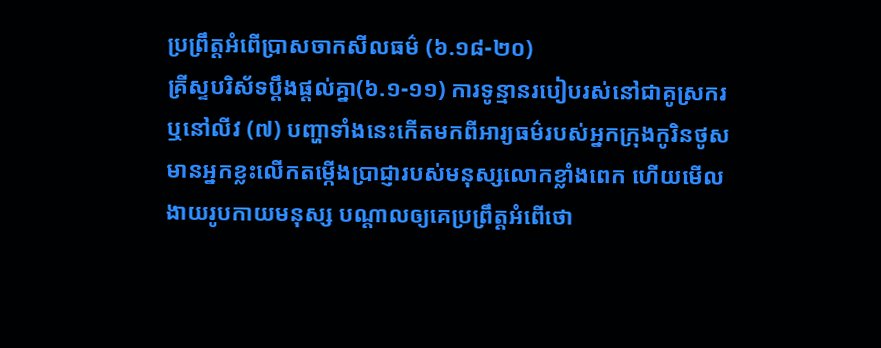ប្រព្រឹត្ដអំពើប្រាសចាកសីលធម៌ (៦.១៨-២០)
គ្រីស្ទបរិស័ទប្ដឹងផ្ដល់គ្នា(៦.១-១១) ការទូន្មានរបៀបរស់នៅជាគូស្រករ ឬនៅលីវ (៧) បញ្ហាទាំងនេះកើតមកពីអារ្យធម៌របស់អ្នកក្រុងកូរិនថូស មានអ្នកខ្លះលើកតម្កើងប្រាជ្ញារបស់មនុស្សលោកខ្លាំងពេក ហើយមើលងាយរូបកាយមនុស្ស បណ្ដាលឲ្យគេប្រព្រឹត្ដអំពើថោ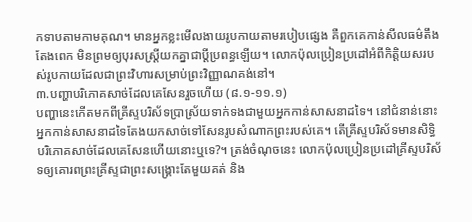កទាបតាមកាមគុណ។ មានអ្នកខ្លះមើលងាយរូបកាយតាមរបៀបផ្សេង គឺពួកគេកាន់សីលធម៌តឹងតែងពេក មិនព្រមឲ្យបុរសស្ដ្រីយកគ្នាជាប្ដីប្រពន្ធឡើយ។ លោកប៉ុលប្រៀនប្រដៅអំពីកិត្ដិយសរបស់រូបកាយដែលជាព្រះវិហារសម្រាប់ព្រះវិញ្ញាណគង់នៅ។
៣.បញ្ហាបរិភោគសាច់ដែលគេសែនរួចហើយ (៨.១-១១.១)
បញ្ហានេះកើតមកពីគ្រីស្ទបរិស័ទប្រាស្រ័យទាក់ទងជាមួយអ្នកកាន់សាសនាដទៃ។ នៅជំនាន់នោះ អ្នកកាន់សាសនាដទៃតែងយកសាច់ទៅសែនរូបសំណាកព្រះរបស់គេ។ តើគ្រីស្ទបរិស័ទមានសិទ្ធិបរិភោគសាច់ដែលគេសែនហើយនោះឬទេ?។ ត្រង់ចំណុចនេះ លោកប៉ុលប្រៀនប្រដៅគ្រីស្ទបរិស័ទឲ្យគោរពព្រះគ្រីស្ទជាព្រះសង្គ្រោះតែមួយគត់ និង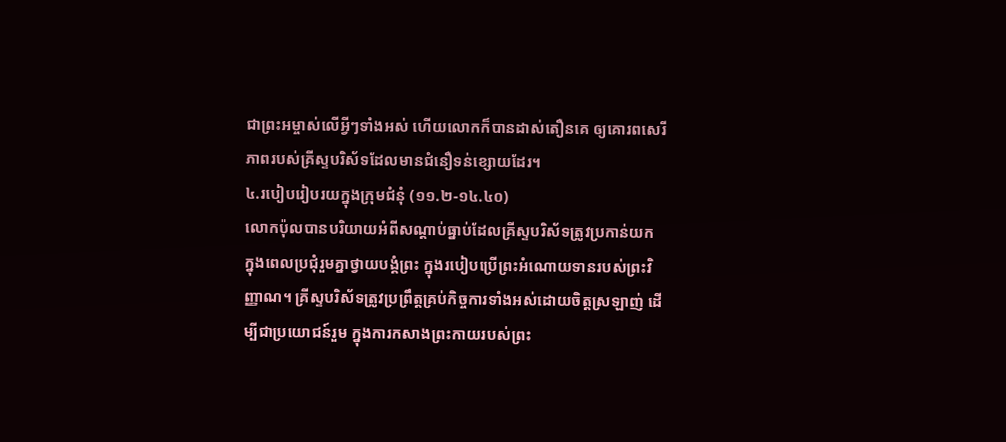ជាព្រះអម្ចាស់លើអ្វីៗទាំងអស់ ហើយលោកក៏បានដាស់តឿនគេ ឲ្យគោរពសេរីភាពរបស់គ្រីស្ទបរិស័ទដែលមានជំនឿទន់ខ្សោយដែរ។
៤.របៀបរៀបរយក្នុងក្រុមជំនុំ (១១.២-១៤.៤០)
លោកប៉ុលបានបរិយាយអំពីសណ្ដាប់ធ្នាប់ដែលគ្រីស្ទបរិស័ទត្រូវប្រកាន់យក ក្នុងពេលប្រជុំរួមគ្នាថ្វាយបង្គំព្រះ ក្នុងរបៀបប្រើព្រះអំណោយទានរបស់ព្រះវិញ្ញាណ។ គ្រីស្ទបរិស័ទត្រូវប្រព្រឹត្ដគ្រប់កិច្ចការទាំងអស់ដោយចិត្ដស្រឡាញ់ ដើម្បីជាប្រយោជន៍រួម ក្នុងការកសាងព្រះកាយរបស់ព្រះ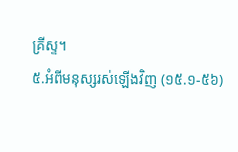គ្រីស្ទ។
៥.អំពីមនុស្សរស់ឡើងវិញ (១៥.១-៥៦)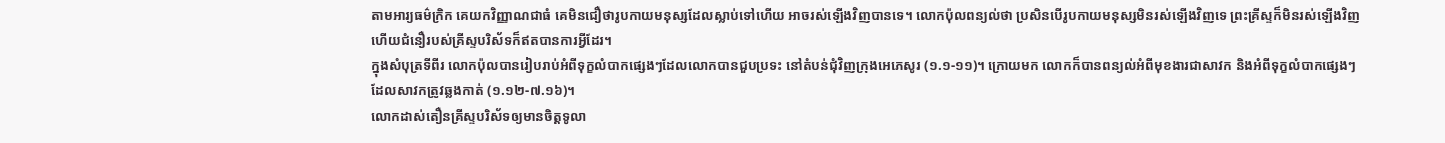តាមអារ្យធម៌ក្រិក គេយកវិញ្ញាណជាធំ គេមិនជឿថារូបកាយមនុស្សដែលស្លាប់ទៅហើយ អាចរស់ឡើងវិញបានទេ។ លោកប៉ុលពន្យល់ថា ប្រសិនបើរូបកាយមនុស្សមិនរស់ឡើងវិញទេ ព្រះគ្រីស្ទក៏មិនរស់ឡើងវិញ ហើយជំនឿរបស់គ្រីស្ទបរិស័ទក៏ឥតបានការអ្វីដែរ។
ក្នុងសំបុត្រទីពីរ លោកប៉ុលបានរៀបរាប់អំពីទុក្ខលំបាកផ្សេងៗដែលលោកបានជួបប្រទះ នៅតំបន់ជុំវិញក្រុងអេភេសូរ (១.១-១១)។ ក្រោយមក លោកក៏បានពន្យល់អំពីមុខងារជាសាវក និងអំពីទុក្ខលំបាកផ្សេងៗដែលសាវកត្រូវឆ្លងកាត់ (១.១២-៧.១៦)។
លោកដាស់តឿនគ្រីស្ទបរិស័ទឲ្យមានចិត្ដទូលា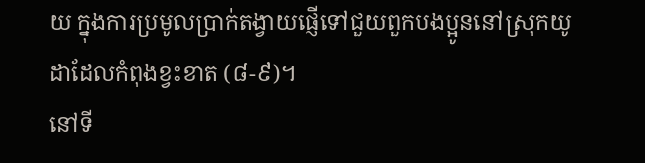យ ក្នុងការប្រមូលប្រាក់តង្វាយផ្ញើទៅជួយពួកបងប្អូននៅស្រុកយូដាដែលកំពុងខ្វះខាត (៨-៩)។
នៅទី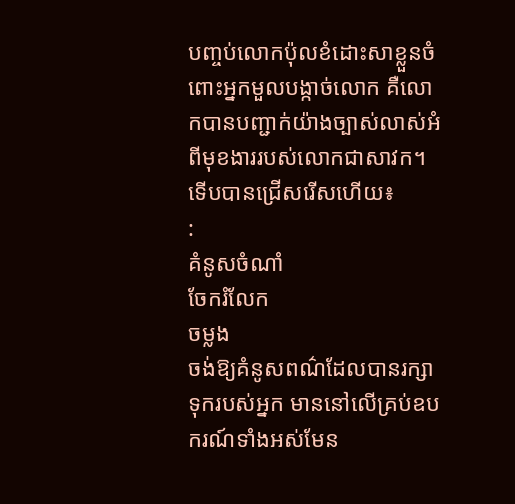បញ្ចប់លោកប៉ុលខំដោះសាខ្លួនចំពោះអ្នកមួលបង្កាច់លោក គឺលោកបានបញ្ជាក់យ៉ាងច្បាស់លាស់អំពីមុខងាររបស់លោកជាសាវក។
ទើបបានជ្រើសរើសហើយ៖
:
គំនូសចំណាំ
ចែករំលែក
ចម្លង
ចង់ឱ្យគំនូសពណ៌ដែលបានរក្សាទុករបស់អ្នក មាននៅលើគ្រប់ឧបករណ៍ទាំងអស់មែន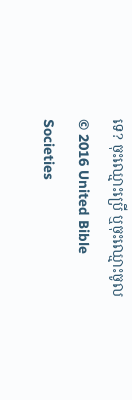ទេ? ចុះឈ្មោះប្រើ ឬចុះឈ្មោះចូល
© 2016 United Bible Societies